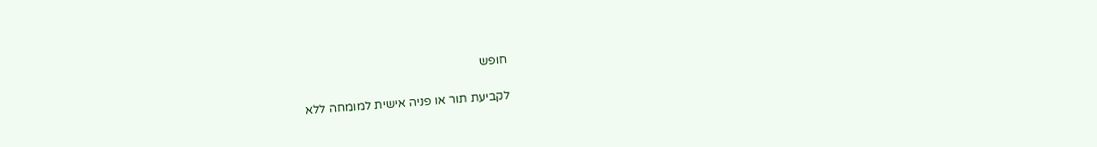חופש

לקביעת תור או פניה אישית למומחה ללא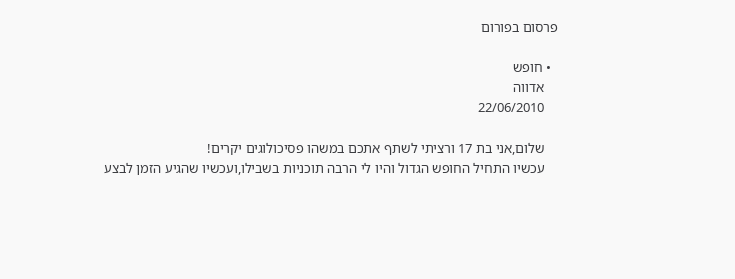פרסום בפורום

  • חופש
    אדווה
    22/06/2010

    שלום,אני בת 17 ורציתי לשתף אתכם במשהו פסיכולוגים יקרים!
    עכשיו התחיל החופש הגדול והיו לי הרבה תוכניות בשבילו,ועכשיו שהגיע הזמן לבצע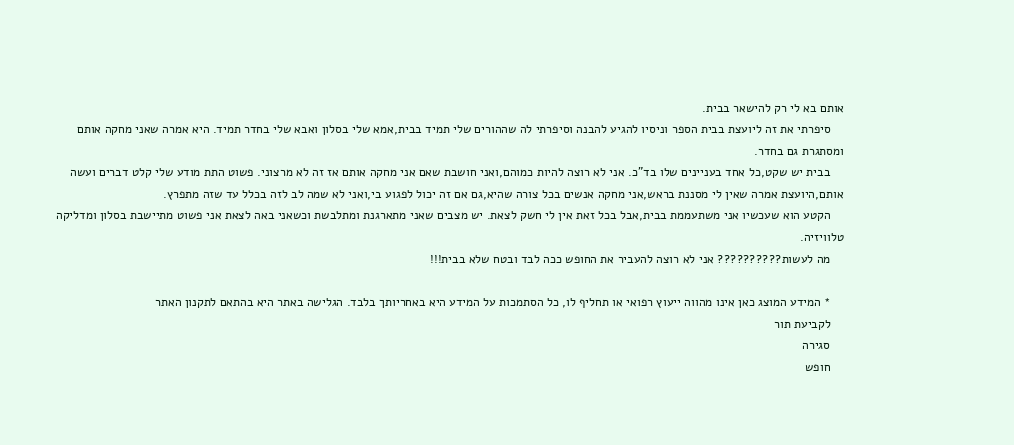אותם בא לי רק להישאר בבית.
    סיפרתי את זה ליועצת בבית הספר וניסיו להגיע להבנה וסיפרתי לה שההורים שלי תמיד בבית,אמא שלי בסלון ואבא שלי בחדר תמיד. היא אמרה שאני מחקה אותם ומסתגרת גם בחדר.
    בבית יש שקט,כל אחד בעניינים שלו בד"כ. אני לא רוצה להיות כמוהם,ואני חושבת שאם אני מחקה אותם אז זה לא מרצוני. פשוט התת מודע שלי קלט דברים ועשה אותם,היועצת אמרה שאין לי מסננת בראש,אני מחקה אנשים בכל צורה שהיא,גם אם זה יכול לפגוע בי,ואני לא שמה לב לזה בכלל עד שזה מתפרץ.
    הקטע הוא שעכשיו אני משתעממת בבית,אבל בכל זאת אין לי חשק לצאת. יש מצבים שאני מתארגנת ומתלבשת וכשאני באה לצאת אני פשוט מתיישבת בסלון ומדליקה טלוויזיה.
    מה לעשות?????????? אני לא רוצה להעביר את החופש ככה לבד ובטח שלא בבית!!!

    * המידע המוצג כאן אינו מהווה ייעוץ רפואי או תחליף לו, כל הסתמכות על המידע היא באחריותך בלבד. הגלישה באתר היא בהתאם לתקנון האתר
    לקביעת תור
    סגירה
    חופש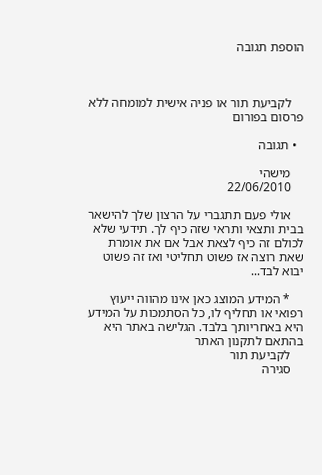הוספת תגובה



    לקביעת תור או פניה אישית למומחה ללא פרסום בפורום

  • תגובה

    מישהי
    22/06/2010

    אולי פעם תתגברי על הרצון שלך להישאר בבית ותצאי ותראי שזה כיף לך. תידעי שלא לכולם זה כיף לצאת אבל אם את אומרת שאת רוצה אז פשוט תחליטי ואז זה פשוט יבוא לבד...

    * המידע המוצג כאן אינו מהווה ייעוץ רפואי או תחליף לו, כל הסתמכות על המידע היא באחריותך בלבד. הגלישה באתר היא בהתאם לתקנון האתר
    לקביעת תור
    סגירה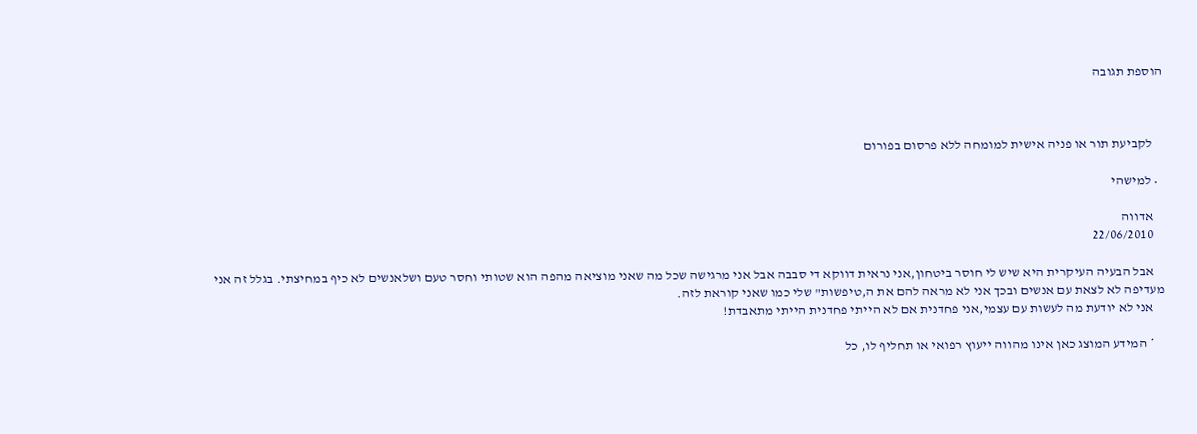הוספת תגובה



    לקביעת תור או פניה אישית למומחה ללא פרסום בפורום

  • למישהי

    אדווה
    22/06/2010

    אבל הבעיה העיקרית היא שיש לי חוסר ביטחון,אני נראית דווקא די סבבה אבל אני מרגישה שכל מה שאני מוציאה מהפה הוא שטותי וחסר טעם ושלאנשים לא כיף במחיצתי. בגלל זה אני מעדיפה לא לצאת עם אנשים ובכך אני לא מראה להם את ה,טיפשות" שלי כמו שאני קוראת לזה.
    אני לא יודעת מה לעשות עם עצמי,אני פחדנית אם לא הייתי פחדנית הייתי מתאבדת!

    * המידע המוצג כאן אינו מהווה ייעוץ רפואי או תחליף לו, כל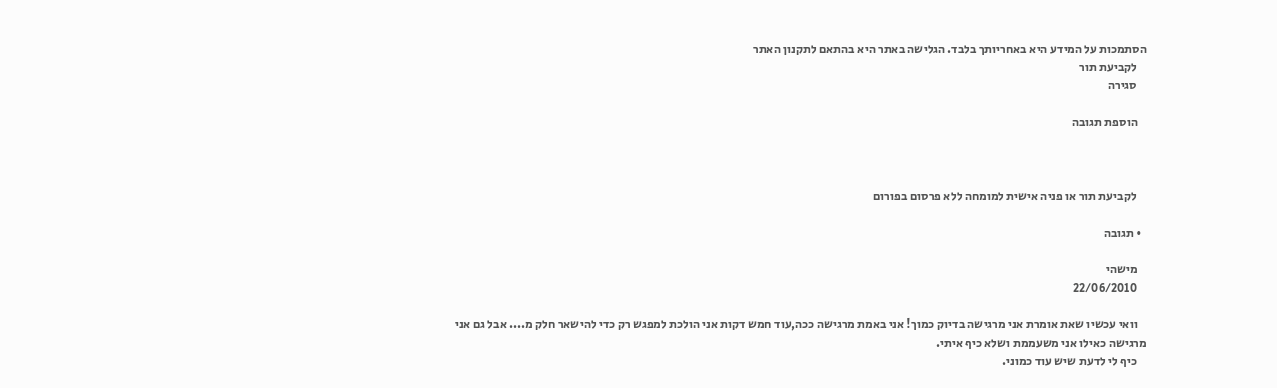הסתמכות על המידע היא באחריותך בלבד. הגלישה באתר היא בהתאם לתקנון האתר
    לקביעת תור
    סגירה

    הוספת תגובה



    לקביעת תור או פניה אישית למומחה ללא פרסום בפורום

  • תגובה

    מישהי
    22/06/2010

    וואי עכשיו שאת אומרת אני מרגישה בדיוק כמוך! אני באמת מרגישה ככה,עוד חמש דקות אני הולכת למפגש רק כדי להישאר חלק מ.... אבל גם אני מרגישה כאילו אני משעממת ושלא כיף איתי.
    כיף לי לדעת שיש עוד כמוני.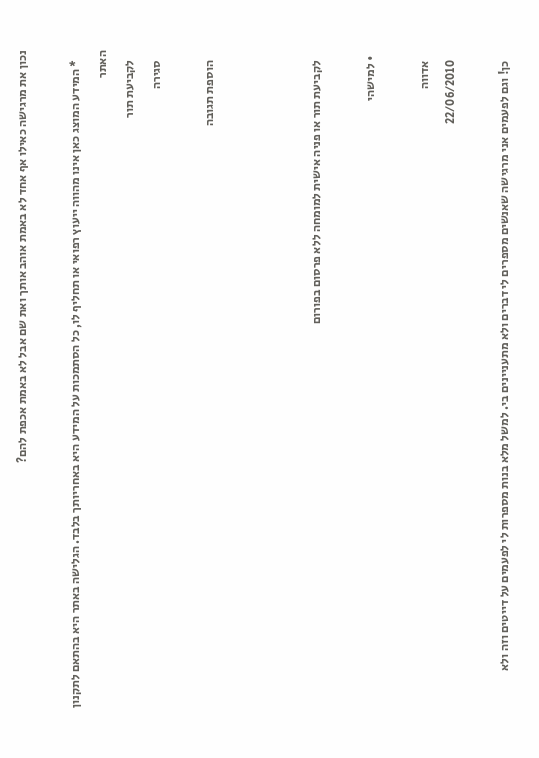נכון את מרגישה כאילו אף אחד לא באמת אוהב אותך ואת שם אבל לא באמת אכפת להם?

    * המידע המוצג כאן אינו מהווה ייעוץ רפואי או תחליף לו, כל הסתמכות על המידע היא באחריותך בלבד. הגלישה באתר היא בהתאם לתקנון האתר
    לקביעת תור
    סגירה

    הוספת תגובה



    לקביעת תור או פניה אישית למומחה ללא פרסום בפורום

  • למישהי

    אדווה
    22/06/2010

    כן! וגם לפעמים אני מרגישה שאנשים מספרים לי דברים ולא מתעניינים בי. למשל מלא בנות מספרות לי לפעמים על דייטים וזה ולא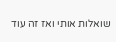שואלות אותי ואז זה עוד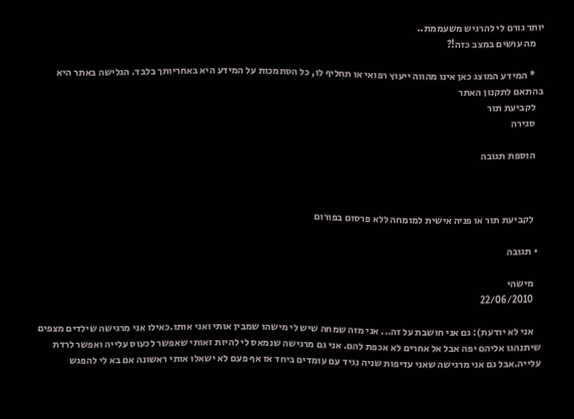יותר גורם לי להרגיש משעממת..
    מה עושים במצב כזה!?

    * המידע המוצג כאן אינו מהווה ייעוץ רפואי או תחליף לו, כל הסתמכות על המידע היא באחריותך בלבד. הגלישה באתר היא בהתאם לתקנון האתר
    לקביעת תור
    סגירה

    הוספת תגובה



    לקביעת תור או פניה אישית למומחה ללא פרסום בפורום

  • תגובה

    מישהי
    22/06/2010

    אני לא יודעת): גם אני חושבת על זה... אני מזה שמחה שיש לי מישהו שמבין אותי ואני אותו.כאילו אני מרגישה שילדים מצפים שיתנהגו אליהם יפה אבל אל אחרים לא אכפת להם. אני גם מרגישה שנמאס לי להיות זאותי שאפשר לכעוס עלייה ואפשר לרדת עלייה.אבל גם אני מרגישה שאני עדיפות שניה נגיד עם עומדים ביחד אז אף פעם לא ישאלו אותי ראשונה אם בא לי להפגש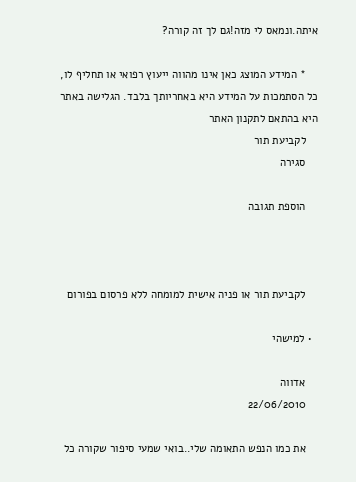איתה.ונמאס לי מזה!גם לך זה קורה?

    * המידע המוצג כאן אינו מהווה ייעוץ רפואי או תחליף לו, כל הסתמכות על המידע היא באחריותך בלבד. הגלישה באתר היא בהתאם לתקנון האתר
    לקביעת תור
    סגירה

    הוספת תגובה



    לקביעת תור או פניה אישית למומחה ללא פרסום בפורום

  • למישהי

    אדווה
    22/06/2010

    את כמו הנפש התאומה שלי..בואי שמעי סיפור שקורה כל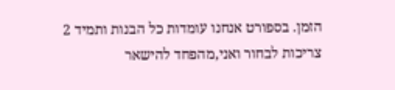הזמן. בספורט אנחנו עומדות כל הבנות ותמיד 2 צריכות לבחור ואני,מהפחד להישאר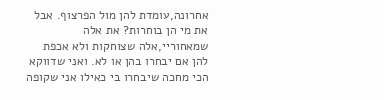אחרונה,עומדת להן מול הפרצוף. אבל את מי הן בוחרות? את אלה שמאחוריי,אלה שצוחקות ולא אכפת להן אם יבחרו בהן או לא. ואני שדווקא הכי מחכה שיבחרו בי כאילו אני שקופה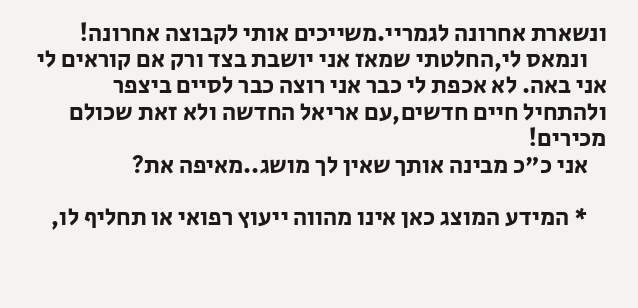ונשארת אחרונה לגמריי.משייכים אותי לקבוצה אחרונה!
    ונמאס לי,החלטתי שמאז אני יושבת בצד ורק אם קוראים לי אני באה. לא אכפת לי כבר אני רוצה כבר לסיים ביצפר ולהתחיל חיים חדשים,עם אריאל החדשה ולא זאת שכולם מכירים!
    אני כ"כ מבינה אותך שאין לך מושג..מאיפה את?

    * המידע המוצג כאן אינו מהווה ייעוץ רפואי או תחליף לו,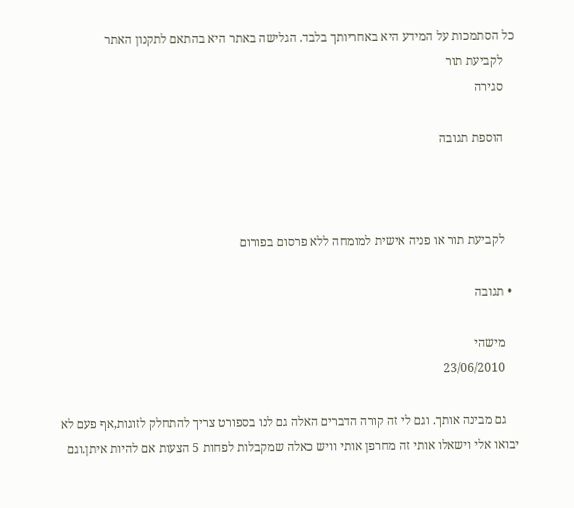כל הסתמכות על המידע היא באחריותך בלבד. הגלישה באתר היא בהתאם לתקנון האתר
    לקביעת תור
    סגירה

    הוספת תגובה



    לקביעת תור או פניה אישית למומחה ללא פרסום בפורום

  • תגובה

    מישהי
    23/06/2010

    גם מבינה אותך. וגם לי זה קורה הדברים האלה גם לנו בספורט צריך להתחלק לזוגות,אף פעם לא יבואו אלי וישאלו אותי זה מחרפן אותי וויש כאלה שמקבלות לפחות 5 הצעות אם להיות איתן.וגם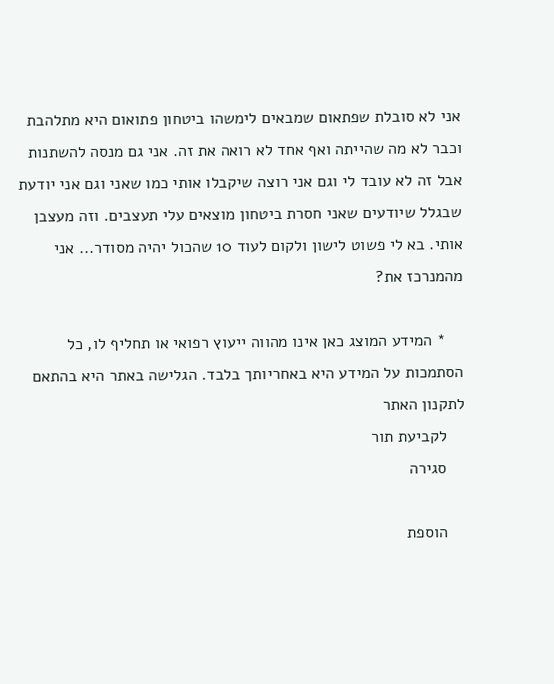אני לא סובלת שפתאום שמבאים לימשהו ביטחון פתואום היא מתלהבת וכבר לא מה שהייתה ואף אחד לא רואה את זה. אני גם מנסה להשתנות אבל זה לא עובד לי וגם אני רוצה שיקבלו אותי כמו שאני וגם אני יודעת שבגלל שיודעים שאני חסרת ביטחון מוצאים עלי תעצבים. וזה מעצבן אותי. בא לי פשוט לישון ולקום לעוד 10 שהכול יהיה מסודר... אני מהמנרכז את?

    * המידע המוצג כאן אינו מהווה ייעוץ רפואי או תחליף לו, כל הסתמכות על המידע היא באחריותך בלבד. הגלישה באתר היא בהתאם לתקנון האתר
    לקביעת תור
    סגירה

    הוספת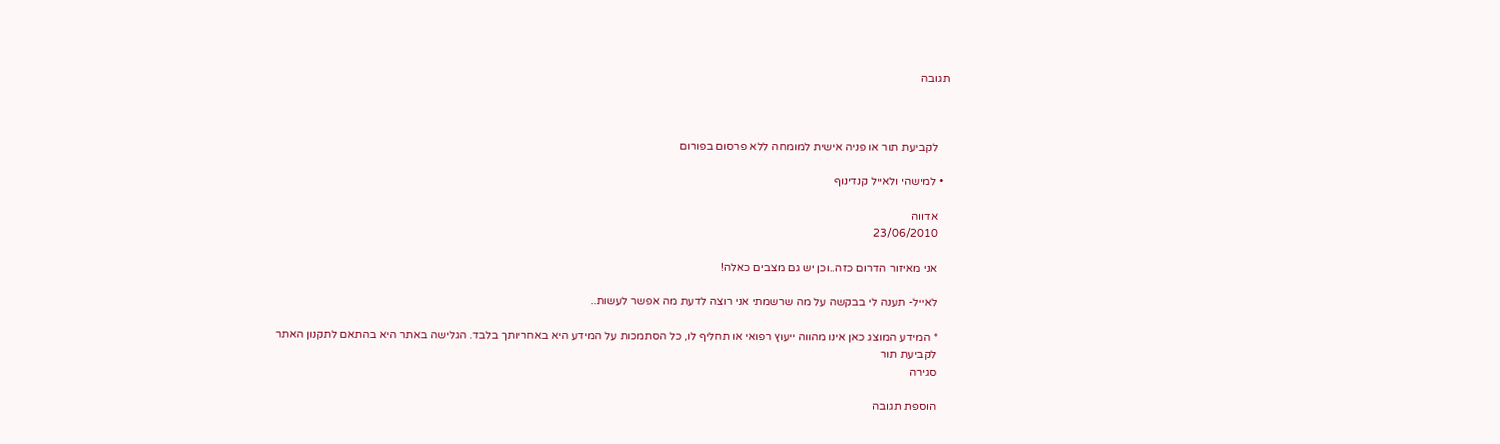תגובה



    לקביעת תור או פניה אישית למומחה ללא פרסום בפורום

  • למישהי ולאייל קנדינוף

    אדווה
    23/06/2010

    אני מאיזור הדרום כזה..וכן יש גם מצבים כאלה!

    לאייל- תענה לי בבקשה על מה שרשמתי אני רוצה לדעת מה אפשר לעשות..

    * המידע המוצג כאן אינו מהווה ייעוץ רפואי או תחליף לו, כל הסתמכות על המידע היא באחריותך בלבד. הגלישה באתר היא בהתאם לתקנון האתר
    לקביעת תור
    סגירה

    הוספת תגובה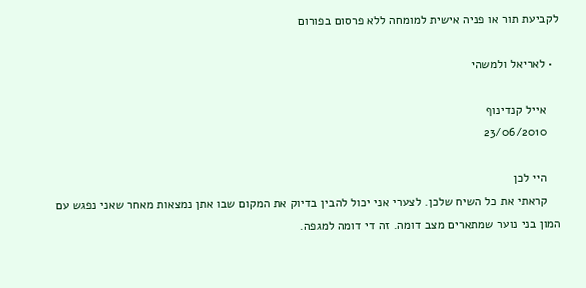לקביעת תור או פניה אישית למומחה ללא פרסום בפורום

  • לאריאל ולמשהי

    אייל קנדינוף
    23/06/2010

    היי לכן
    קראתי את כל השיח שלכן. לצערי אני יכול להבין בדיוק את המקום שבו אתן נמצאות מאחר שאני נפגש עם המון בני נוער שמתארים מצב דומה. זה די דומה למגפה.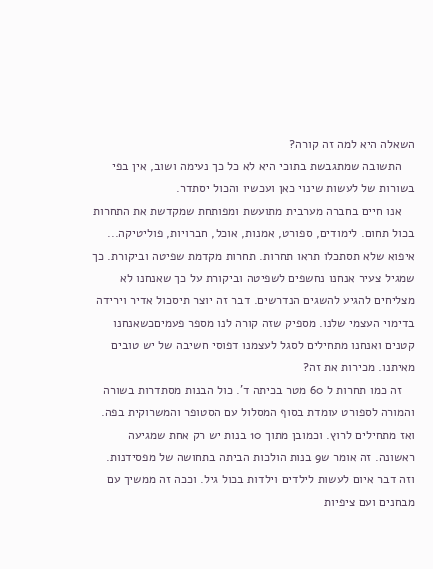השאלה היא למה זה קורה?
    התשובה שמתגבשת בתוכי היא לא כל כך נעימה ושוב, אין בפי בשורות של לעשות שינוי כאן ועכשיו והכול יסתדר.
    אנו חיים בחברה מערבית מתועשת ומפותחת שמקדשת את התחרות בכול תחום. לימודים, ספורט, אמנות, אוכל, חברויות, פוליטיקה... איפוא שלא תסתכלו תראו תחרות. תחרות מקדמת שפיטה וביקורת. כך שמגיל צעיר אנחנו נחשפים לשפיטה וביקורת על כך שאנחנו לא מצליחים להגיע להשגים הנדרשים. דבר זה יוצר תיסכול אדיר וירידה בדימוי העצמי שלנו. מספיק שזה קורה לנו מספר פעמיםכשאנחנו קטנים ואנחנו מתחילים לסגל לעצמנו דפוסי חשיבה של יש טובים מאיתנו. מכירות את זה?
    זה כמו תחרות ל 60 מטר בכיתה ד'. כול הבנות מסתדרות בשורה והמורה לספורט עומדת בסוף המסלול עם הסטופר והמשרוקית בפה. ואז מתחילים לרוץ. וכמובן מתוך 10 בנות יש רק אחת שמגיעה ראשונה. זה אומר ש9 בנות הולכות הביתה בתחושה של מפסידנות. וזה דבר איום לעשות לילדים וילדות בכול גיל. וככה זה ממשיך עם מבחנים ועם ציפיות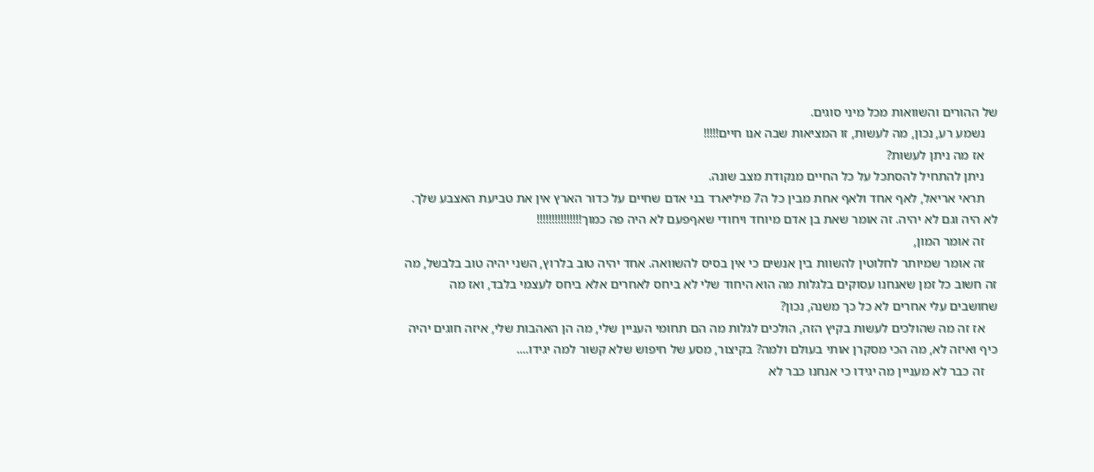של ההורים והשוואות מכל מיני סוגים.
    נשמע רע, נכון, מה לעשות, זו המציאות שבה אנו חיים!!!!!
    אז מה ניתן לעשות?
    ניתן להתחיל להסתכל על כל החיים מנקודת מצב שונה.
    תראי אריאל, לאף אחד ולאף אחת מבין כל ה7 מיליארד בני אדם שחיים על כדור הארץ אין את טביעת האצבע שלך. לא היה וגם לא יהיה. זה אומר שאת בן אדם מיוחד ויחודי שאףפעם לא היה פה כמוך!!!!!!!!!!!!!!!
    זה אומר המון,
    זה אומר שמיותר לחלוטין להשוות בין אנשים כי אין בסיס להשוואה. אחד יהיה טוב בלרוץ, השני יהיה טוב בלבשל, מה זה חשוב כל זמן שאנחנו עסוקים בלגלות מה הוא היחוד שלי לא ביחס לאחרים אלא ביחס לעצמי בלבד, ואז מה שחושבים עלי אחרים לא כל כך משנה, נכון?
    אז זה מה שהולכים לעשות בקיץ הזה, הולכים לגלות מה הם תחומי העניין שלי, מה הן האהבות שלי, איזה חוגים יהיה כיף ואיזה לא, מה הכי מסקרן אותי בעולם ולמה? בקיצור, מסע של חיפוש שלא קשור למה יגידו....
    זה כבר לא מעניין מה יגידו כי אנחנו כבר לא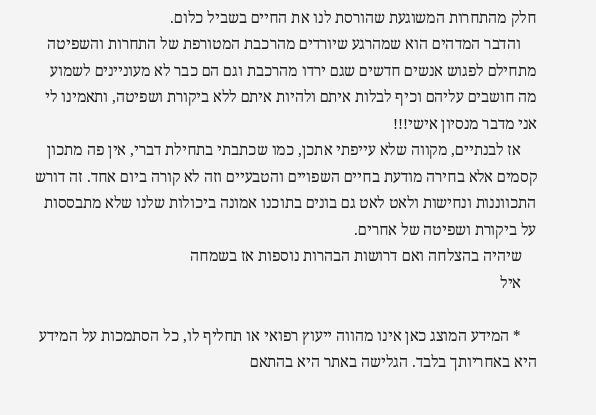חלק מהתחרות המשוגעת שהורסת לנו את החיים בשביל כלום.
    והדבר המדהים הוא שמהרגע שיורדים מהרכבת המטורפת של התחרות והשפיטה מתחילם לפגוש אנשים חדשים שגם ירדו מהרכבת וגם הם כבר לא מעוניינים לשמוע מה חושבים עליהם וכיף לבלות איתם ולהיות איתם ללא ביקורת ושפיטה, ותאמינו לי אני מדבר מנסיון אישי!!!
    אז לבנתיים, מקווה שלא עייפתי אתכן, כמו שכתבתי בתחילת דברי, אין פה מתכון קסמים אלא בחירה מודעת בחיים השפויים והטבעיים וזה לא קורה ביום אחד. זה דורש התכווננות ונחישות ולאט לאט גם בונים בתוכנו אמונה ביכולות שלנו שלא מתבססות על ביקורת ושפיטה של אחרים.
    שיהיה בהצלחה ואם דרושות הבהרות נוספות אז בשמחה
    איל

    * המידע המוצג כאן אינו מהווה ייעוץ רפואי או תחליף לו, כל הסתמכות על המידע היא באחריותך בלבד. הגלישה באתר היא בהתאם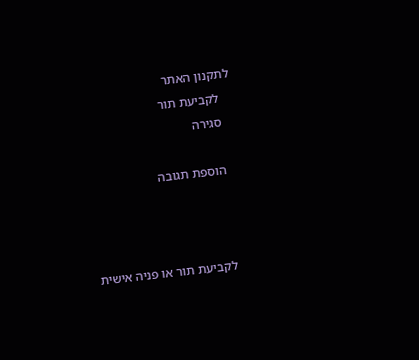לתקנון האתר
    לקביעת תור
    סגירה

    הוספת תגובה



    לקביעת תור או פניה אישית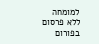למומחה ללא פרסום בפורום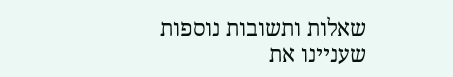שאלות ותשובות נוספות שעניינו את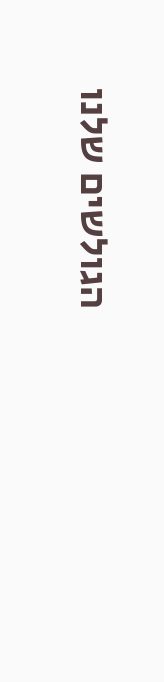הגולשים שלנו